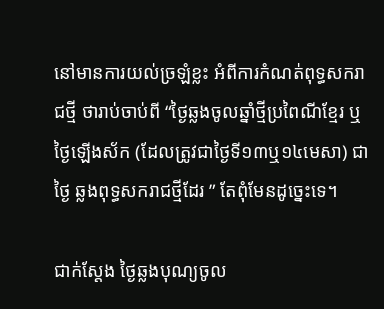នៅមានការយល់ច្រឡំខ្លះ អំពីការកំណត់ពុទ្ធសករាជថ្មី ថារាប់ចាប់ពី “ថ្ងៃឆ្លងចូលឆ្នាំថ្មីប្រពៃណីខ្មែរ ឬថ្ងៃឡើងស័ក (ដែលត្រូវជាថ្ងៃទី១៣ឬ១៤មេសា) ជាថ្ងៃ ឆ្លងពុទ្ធសករាជថ្មីដែរ ” តែពុំមែនដូច្នេះទេ។

ជាក់ស្ដែង ថ្ងៃឆ្លងបុណ្យចូល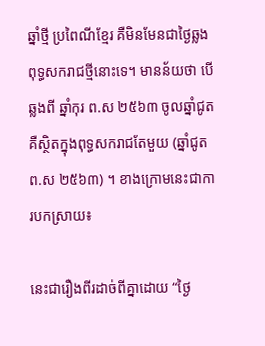ឆ្នាំថ្មី ប្រពៃណីខែ្មរ គឺមិនមែនជាថ្ងៃឆ្លង ពុទ្ធសករាជថ្មីនោះទេ។ មានន័យថា បើឆ្លងពី ឆ្នាំកុរ ព.ស ២៥៦៣ ចូលឆ្នាំជូត គឺស្ថិតក្នុងពុទ្ធសករាជតែមួយ (ឆ្នាំជូត ព.ស ២៥៦៣) ។ ខាងក្រោមនេះជាការបកស្រាយ៖

នេះជារឿងពីរដាច់ពីគ្នាដោយ “ថ្ងៃ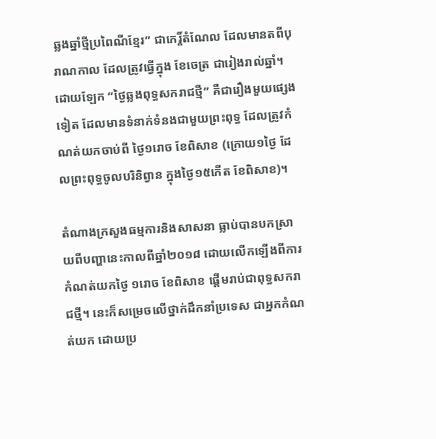ឆ្លងឆ្នាំថ្មីប្រពៃណីខ្មែរ” ជាកេរ្ដិ៍តំណែល ដែលមានតពីបុរាណកាល ដែលត្រូវធ្វើក្នុង ខែចេត្រ ជារៀងរាល់ឆ្នាំ។  ដោយឡែក “ថ្ងៃឆ្លងពុទ្ធសករាជថ្មី” គឺជារឿងមួយផ្សេងទៀត ដែលមានទំនាក់ទំនងជាមួយព្រះពុទ្ធ ដែលត្រូវកំណត់យកចាប់ពី ថ្ងៃ១រោច ខែពិសាខ (ក្រោយ១ថ្ងៃ ដែលព្រះពុទ្ធចូលបរិនិព្វាន ក្នុងថ្ងៃ១៥កើត ខែពិសាខ)។

តំណាងក្រសួងធម្មការនិងសាសនា ធ្លាប់បានបកស្រាយពីបញ្ហានេះកាលពីឆ្នាំ២០១៨ ដោយលើកឡើងពីការកំណត់យកថ្ងៃ ១រោច ខែពិសាខ ផ្ដើមរាប់ជាពុទ្ធសករាជថ្មី។ នេះក៏សម្រេចលើថ្នាក់ដឹកនាំប្រទេស ជាអ្នកកំណត់យក ដោយប្រ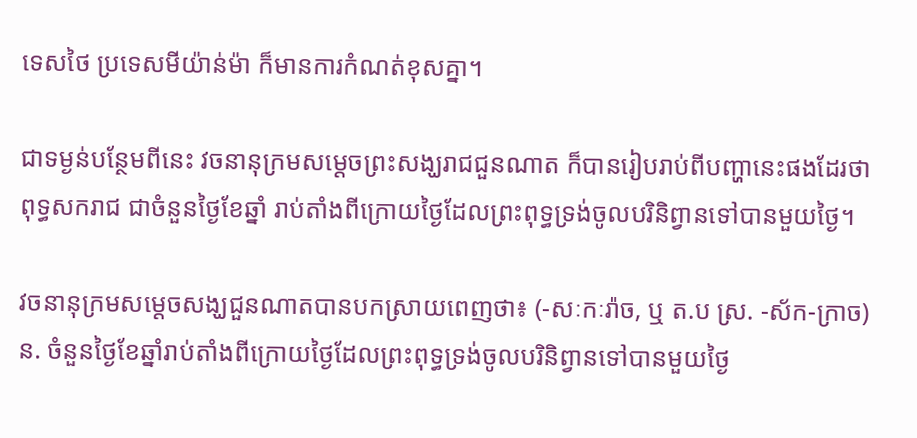ទេសថៃ ប្រទេសមីយ៉ាន់ម៉ា ក៏មានការកំណត់ខុសគ្នា។

ជាទម្ងន់បន្ថែមពីនេះ វចនានុក្រមសម្ដេចព្រះសង្ឃរាជជួនណាត ក៏បានរៀបរាប់ពីបញ្ហានេះផងដែរថា ពុទ្ធសករាជ ជាចំនួនថ្ងៃខែឆ្នាំ រាប់តាំងពីក្រោយថ្ងៃដែលព្រះពុទ្ធទ្រង់ចូលបរិនិព្វានទៅបានមួយថ្ងៃ។

វចនានុក្រមសម្ដេចសង្ឃជួនណាតបានបកស្រាយពេញថា៖ (-សៈកៈរ៉ាច, ឬ ត.ប ស្រ. -ស័ក-ក្រាច)ន. ចំនួនថ្ងៃខែឆ្នាំរាប់តាំងពីក្រោយថ្ងៃដែលព្រះពុទ្ធទ្រង់ចូលបរិនិព្វានទៅបានមួយថ្ងៃ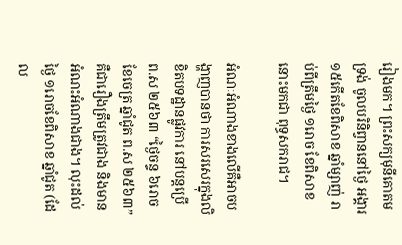រៀងមក។ ព្រះសក្យមុនីគោតមទ្រង់ ចូលបរិនិព្វាននៅថ្ងៃ អង្គារ ១៥កើតខែពិសាខ ឆ្នាំម្សាញ់ រាប់ពីត្រឹមថ្ងៃ ១រោច ខែពិសាខនោះមកជា ពុទ្ធសករាជ។

អំណៈអំណាងខាងលើគឺអាចបង្ហាញបានថា ការសរសេរក្នុងលិខិតបទដ្ឋានផ្លូវការ នៅបន្តប្រើ ព.ស ២៥៦៣ “ថ្ងៃចន្ទ ៦រោច ខែចេត្រ ឆ្នាំជូត ព.ស ២៥៦៣” គឺជារឿងត្រឹមត្រូវជាង និងមានអំណះអំណាងជាង។ លុះដល់ថ្ងៃ ១រោចខែពិសាខ ឆ្នាំជូត (ដែល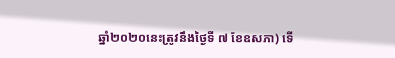ឆ្នាំ២០២០នេះត្រូវនឹងថ្ងៃទី ៧ ខែឧសភា) ទើ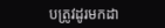បត្រូវដូរមកដា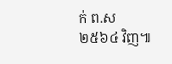ក់ ព.ស ២៥៦៤ វិញ៕